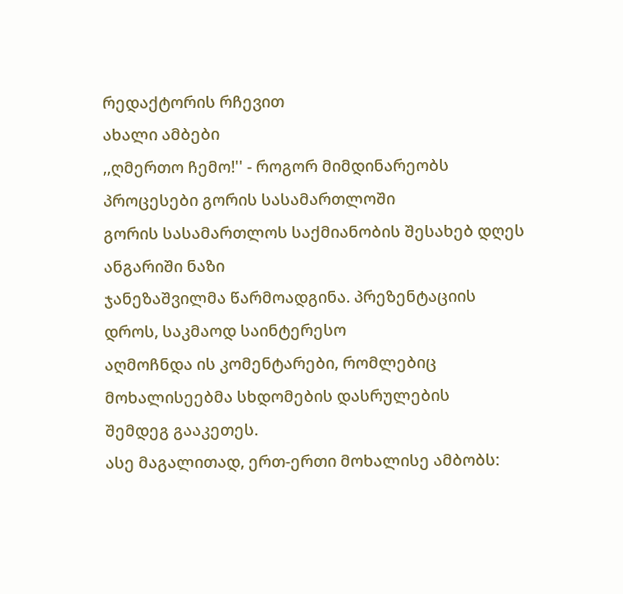რედაქტორის რჩევით
ახალი ამბები
,,ღმერთო ჩემო!'' - როგორ მიმდინარეობს პროცესები გორის სასამართლოში
გორის სასამართლოს საქმიანობის შესახებ დღეს ანგარიში ნაზი
ჯანეზაშვილმა წარმოადგინა. პრეზენტაციის დროს, საკმაოდ საინტერესო
აღმოჩნდა ის კომენტარები, რომლებიც მოხალისეებმა სხდომების დასრულების
შემდეგ გააკეთეს.
ასე მაგალითად, ერთ-ერთი მოხალისე ამბობს: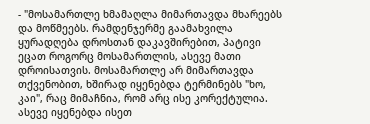- "მოსამართლე ხმამაღლა მიმართავდა მხარეებს და მოწმეებს. რამდენჯერმე გაამახვილა ყურადღება დროსთან დაკავშირებით, პატივი ეცათ როგორც მოსამართლის, ასევე მათი დროისათვის. მოსამართლე არ მიმართავდა თქვენობით, ხშირად იყენებდა ტერმინებს "ხო, კაი", რაც მიმაჩნია, რომ არც ისე კორექტულია. ასევე იყენებდა ისეთ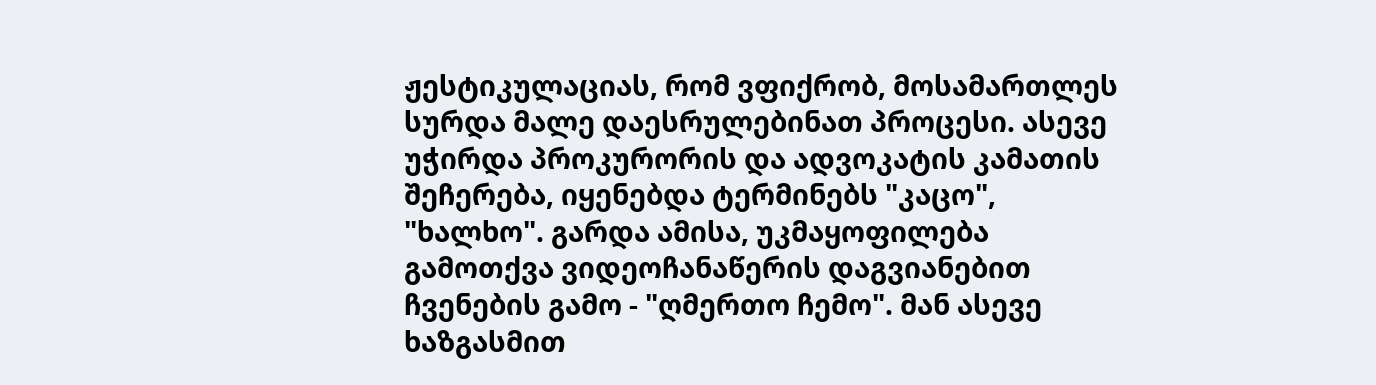ჟესტიკულაციას, რომ ვფიქრობ, მოსამართლეს სურდა მალე დაესრულებინათ პროცესი. ასევე უჭირდა პროკურორის და ადვოკატის კამათის შეჩერება, იყენებდა ტერმინებს "კაცო", "ხალხო". გარდა ამისა, უკმაყოფილება გამოთქვა ვიდეოჩანაწერის დაგვიანებით ჩვენების გამო - "ღმერთო ჩემო". მან ასევე ხაზგასმით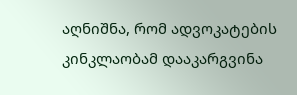აღნიშნა, რომ ადვოკატების კინკლაობამ დააკარგვინა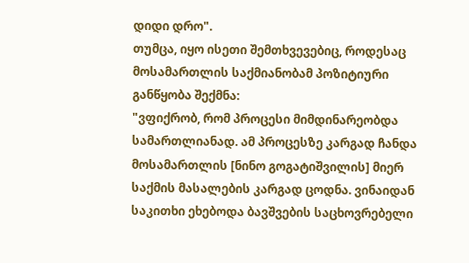დიდი დრო".
თუმცა, იყო ისეთი შემთხვევებიც, როდესაც მოსამართლის საქმიანობამ პოზიტიური განწყობა შექმნა:
"ვფიქრობ, რომ პროცესი მიმდინარეობდა სამართლიანად. ამ პროცესზე კარგად ჩანდა მოსამართლის [ნინო გოგატიშვილის] მიერ საქმის მასალების კარგად ცოდნა. ვინაიდან საკითხი ეხებოდა ბავშვების საცხოვრებელი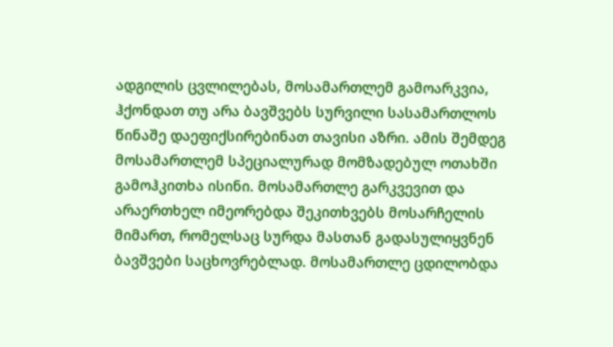ადგილის ცვლილებას, მოსამართლემ გამოარკვია, ჰქონდათ თუ არა ბავშვებს სურვილი სასამართლოს წინაშე დაეფიქსირებინათ თავისი აზრი. ამის შემდეგ მოსამართლემ სპეციალურად მომზადებულ ოთახში გამოჰკითხა ისინი. მოსამართლე გარკვევით და არაერთხელ იმეორებდა შეკითხვებს მოსარჩელის მიმართ, რომელსაც სურდა მასთან გადასულიყვნენ ბავშვები საცხოვრებლად. მოსამართლე ცდილობდა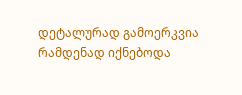დეტალურად გამოერკვია რამდენად იქნებოდა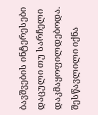ბავშვების ინტერესები დაცული თუ სარჩელი დაკმაყოფილდებოდა. შესწავლილი იქნა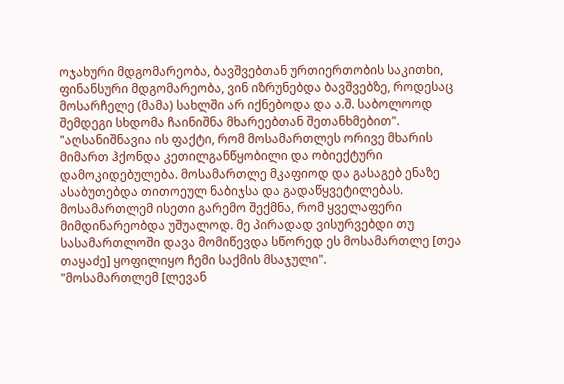ოჯახური მდგომარეობა, ბავშვებთან ურთიერთობის საკითხი, ფინანსური მდგომარეობა, ვინ იზრუნებდა ბავშვებზე, როდესაც მოსარჩელე (მამა) სახლში არ იქნებოდა და ა.შ. საბოლოოდ შემდეგი სხდომა ჩაინიშნა მხარეებთან შეთანხმებით".
"აღსანიშნავია ის ფაქტი, რომ მოსამართლეს ორივე მხარის მიმართ ჰქონდა კეთილგანწყობილი და ობიექტური დამოკიდებულება. მოსამართლე მკაფიოდ და გასაგებ ენაზე ასაბუთებდა თითოეულ ნაბიჯსა და გადაწყვეტილებას. მოსამართლემ ისეთი გარემო შექმნა, რომ ყველაფერი მიმდინარეობდა უშუალოდ. მე პირადად ვისურვებდი თუ სასამართლოში დავა მომიწევდა სწორედ ეს მოსამართლე [თეა თაყაძე] ყოფილიყო ჩემი საქმის მსაჯული".
"მოსამართლემ [ლევან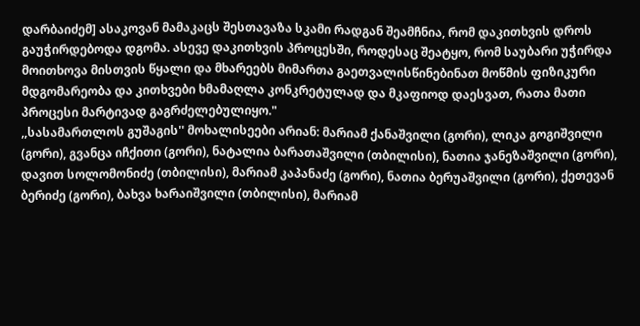დარბაიძემ] ასაკოვან მამაკაცს შესთავაზა სკამი რადგან შეამჩნია, რომ დაკითხვის დროს გაუჭირდებოდა დგომა. ასევე დაკითხვის პროცესში, როდესაც შეატყო, რომ საუბარი უჭირდა მოითხოვა მისთვის წყალი და მხარეებს მიმართა გაეთვალისწინებინათ მოწმის ფიზიკური მდგომარეობა და კითხვები ხმამაღლა კონკრეტულად და მკაფიოდ დაესვათ, რათა მათი პროცესი მარტივად გაგრძელებულიყო."
,,სასამართლოს გუშაგის'' მოხალისეები არიან: მარიამ ქანაშვილი (გორი), ლიკა გოგიშვილი (გორი), გვანცა იჩქითი (გორი), ნატალია ბარათაშვილი (თბილისი), ნათია ჯანეზაშვილი (გორი), დავით სოლომონიძე (თბილისი), მარიამ კაპანაძე (გორი), ნათია ბერუაშვილი (გორი), ქეთევან ბერიძე (გორი), ბახვა ხარაიშვილი (თბილისი), მარიამ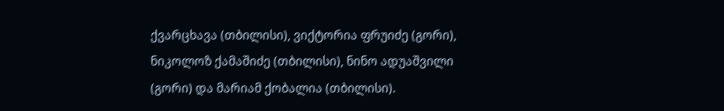ქვარცხავა (თბილისი), ვიქტორია ფრუიძე (გორი), ნიკოლოზ ქამაშიძე (თბილისი), ნინო ადუაშვილი (გორი) და მარიამ ქობალია (თბილისი).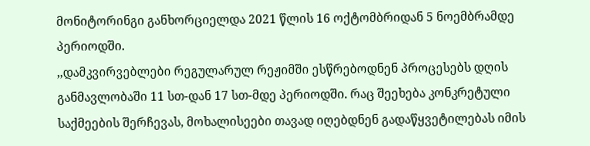მონიტორინგი განხორციელდა 2021 წლის 16 ოქტომბრიდან 5 ნოემბრამდე პერიოდში.
,,დამკვირვებლები რეგულარულ რეჟიმში ესწრებოდნენ პროცესებს დღის განმავლობაში 11 სთ-დან 17 სთ-მდე პერიოდში. რაც შეეხება კონკრეტული საქმეების შერჩევას, მოხალისეები თავად იღებდნენ გადაწყვეტილებას იმის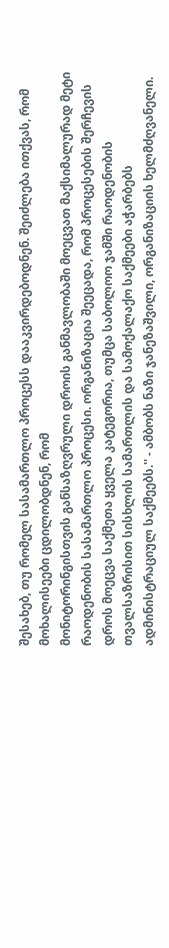შესახებ, თუ რომელ სასამართლო პროცესს დააკვირდებოდნენ. შეიძლება ითქვას, რომ მოხალისეები ცდილობდნენ, რომ
მონიტორინგისთვის განსაზღვრული დროის განმავლობაში მოეცვათ მაქსიმალურად მეტი რაოდენობის სასამართლო პროცესი. ორგანიზაცია შეეცადა, რომ პროცესების შერჩევის დროს მოეცვა საქმეთა ყველა კატეგორია, თუმცა საბოლოო ჯამში რაოდენობის თვალსაზრისით სისხლის სამართლის და სამოქალაქო საქმეები აჭარბებს ადმინისტრაციულ საქმეებს.'' - ამბობს ნაზი ჯანეზაშვილი, ორგანიზაციის ხელმძღვანელი.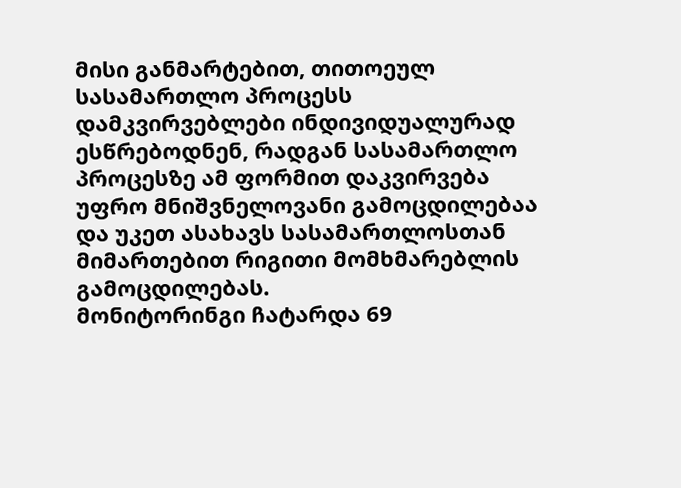მისი განმარტებით, თითოეულ სასამართლო პროცესს დამკვირვებლები ინდივიდუალურად ესწრებოდნენ, რადგან სასამართლო პროცესზე ამ ფორმით დაკვირვება უფრო მნიშვნელოვანი გამოცდილებაა და უკეთ ასახავს სასამართლოსთან მიმართებით რიგითი მომხმარებლის გამოცდილებას.
მონიტორინგი ჩატარდა 69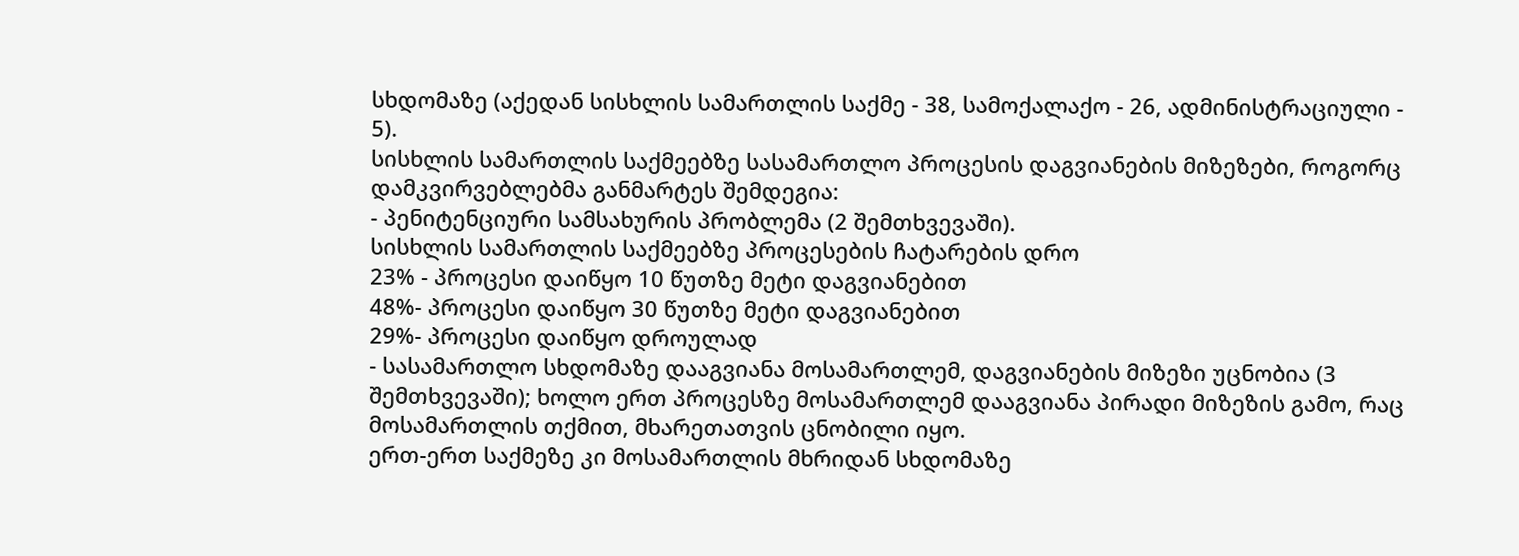სხდომაზე (აქედან სისხლის სამართლის საქმე - 38, სამოქალაქო - 26, ადმინისტრაციული - 5).
სისხლის სამართლის საქმეებზე სასამართლო პროცესის დაგვიანების მიზეზები, როგორც დამკვირვებლებმა განმარტეს შემდეგია:
- პენიტენციური სამსახურის პრობლემა (2 შემთხვევაში).
სისხლის სამართლის საქმეებზე პროცესების ჩატარების დრო
23% - პროცესი დაიწყო 10 წუთზე მეტი დაგვიანებით
48%- პროცესი დაიწყო 30 წუთზე მეტი დაგვიანებით
29%- პროცესი დაიწყო დროულად
- სასამართლო სხდომაზე დააგვიანა მოსამართლემ, დაგვიანების მიზეზი უცნობია (3 შემთხვევაში); ხოლო ერთ პროცესზე მოსამართლემ დააგვიანა პირადი მიზეზის გამო, რაც მოსამართლის თქმით, მხარეთათვის ცნობილი იყო.
ერთ-ერთ საქმეზე კი მოსამართლის მხრიდან სხდომაზე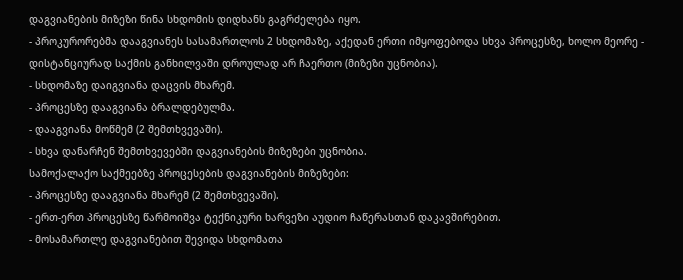დაგვიანების მიზეზი წინა სხდომის დიდხანს გაგრძელება იყო.
- პროკურორებმა დააგვიანეს სასამართლოს 2 სხდომაზე, აქედან ერთი იმყოფებოდა სხვა პროცესზე, ხოლო მეორე - დისტანციურად საქმის განხილვაში დროულად არ ჩაერთო (მიზეზი უცნობია).
- სხდომაზე დაიგვიანა დაცვის მხარემ.
- პროცესზე დააგვიანა ბრალდებულმა.
- დააგვიანა მოწმემ (2 შემთხვევაში).
- სხვა დანარჩენ შემთხვევებში დაგვიანების მიზეზები უცნობია.
სამოქალაქო საქმეებზე პროცესების დაგვიანების მიზეზები:
- პროცესზე დააგვიანა მხარემ (2 შემთხვევაში).
- ერთ-ერთ პროცესზე წარმოიშვა ტექნიკური ხარვეზი აუდიო ჩაწერასთან დაკავშირებით.
- მოსამართლე დაგვიანებით შევიდა სხდომათა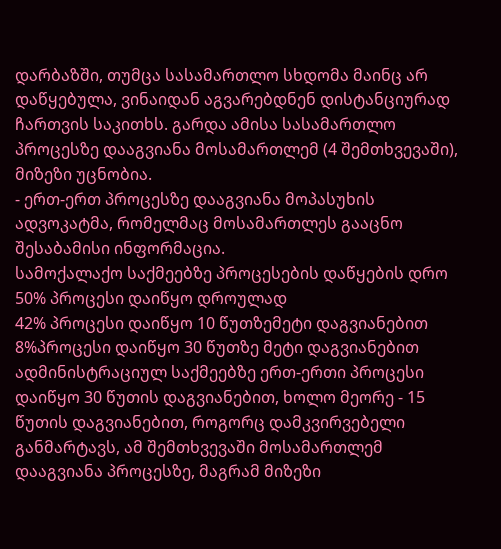დარბაზში, თუმცა სასამართლო სხდომა მაინც არ დაწყებულა, ვინაიდან აგვარებდნენ დისტანციურად ჩართვის საკითხს. გარდა ამისა სასამართლო პროცესზე დააგვიანა მოსამართლემ (4 შემთხვევაში), მიზეზი უცნობია.
- ერთ-ერთ პროცესზე დააგვიანა მოპასუხის ადვოკატმა, რომელმაც მოსამართლეს გააცნო შესაბამისი ინფორმაცია.
სამოქალაქო საქმეებზე პროცესების დაწყების დრო
50% პროცესი დაიწყო დროულად
42% პროცესი დაიწყო 10 წუთზემეტი დაგვიანებით
8%პროცესი დაიწყო 30 წუთზე მეტი დაგვიანებით
ადმინისტრაციულ საქმეებზე ერთ-ერთი პროცესი დაიწყო 30 წუთის დაგვიანებით, ხოლო მეორე - 15 წუთის დაგვიანებით, როგორც დამკვირვებელი განმარტავს, ამ შემთხვევაში მოსამართლემ დააგვიანა პროცესზე, მაგრამ მიზეზი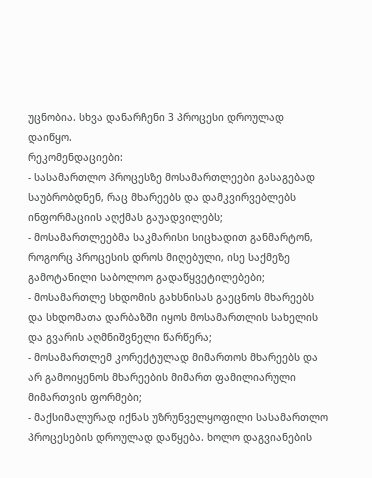უცნობია. სხვა დანარჩენი 3 პროცესი დროულად დაიწყო.
რეკომენდაციები:
- სასამართლო პროცესზე მოსამართლეები გასაგებად საუბრობდნენ, რაც მხარეებს და დამკვირვებლებს ინფორმაციის აღქმას გაუადვილებს;
- მოსამართლეებმა საკმარისი სიცხადით განმარტონ, როგორც პროცესის დროს მიღებული, ისე საქმეზე გამოტანილი საბოლოო გადაწყვეტილებები;
- მოსამართლე სხდომის გახსნისას გაეცნოს მხარეებს და სხდომათა დარბაზში იყოს მოსამართლის სახელის და გვარის აღმნიშვნელი წარწერა;
- მოსამართლემ კორექტულად მიმართოს მხარეებს და არ გამოიყენოს მხარეების მიმართ ფამილიარული მიმართვის ფორმები;
- მაქსიმალურად იქნას უზრუნველყოფილი სასამართლო პროცესების დროულად დაწყება. ხოლო დაგვიანების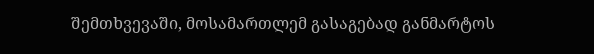შემთხვევაში, მოსამართლემ გასაგებად განმარტოს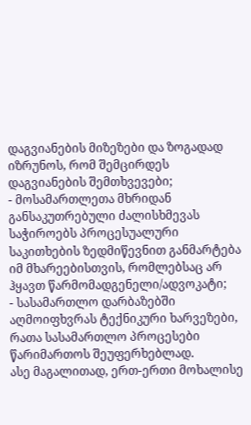დაგვიანების მიზეზები და ზოგადად იზრუნოს, რომ შემცირდეს დაგვიანების შემთხვევები;
- მოსამართლეთა მხრიდან განსაკუთრებული ძალისხმევას საჭიროებს პროცესუალური საკითხების ზედმიწევნით განმარტება იმ მხარეებისთვის, რომლებსაც არ ჰყავთ წარმომადგენელი/ადვოკატი;
- სასამართლო დარბაზებში აღმოიფხვრას ტექნიკური ხარვეზები, რათა სასამართლო პროცესები წარიმართოს შეუფერხებლად.
ასე მაგალითად, ერთ-ერთი მოხალისე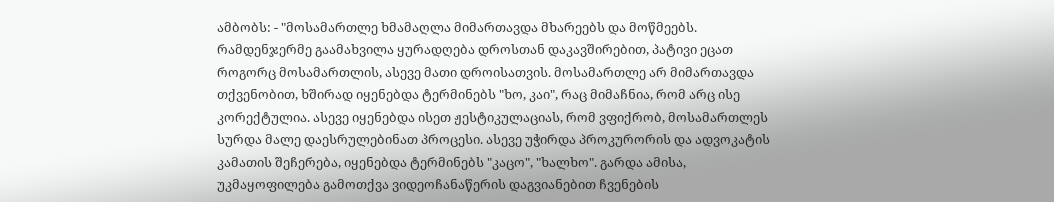ამბობს: - "მოსამართლე ხმამაღლა მიმართავდა მხარეებს და მოწმეებს. რამდენჯერმე გაამახვილა ყურადღება დროსთან დაკავშირებით, პატივი ეცათ როგორც მოსამართლის, ასევე მათი დროისათვის. მოსამართლე არ მიმართავდა თქვენობით, ხშირად იყენებდა ტერმინებს "ხო, კაი", რაც მიმაჩნია, რომ არც ისე კორექტულია. ასევე იყენებდა ისეთ ჟესტიკულაციას, რომ ვფიქრობ, მოსამართლეს სურდა მალე დაესრულებინათ პროცესი. ასევე უჭირდა პროკურორის და ადვოკატის კამათის შეჩერება, იყენებდა ტერმინებს "კაცო", "ხალხო". გარდა ამისა, უკმაყოფილება გამოთქვა ვიდეოჩანაწერის დაგვიანებით ჩვენების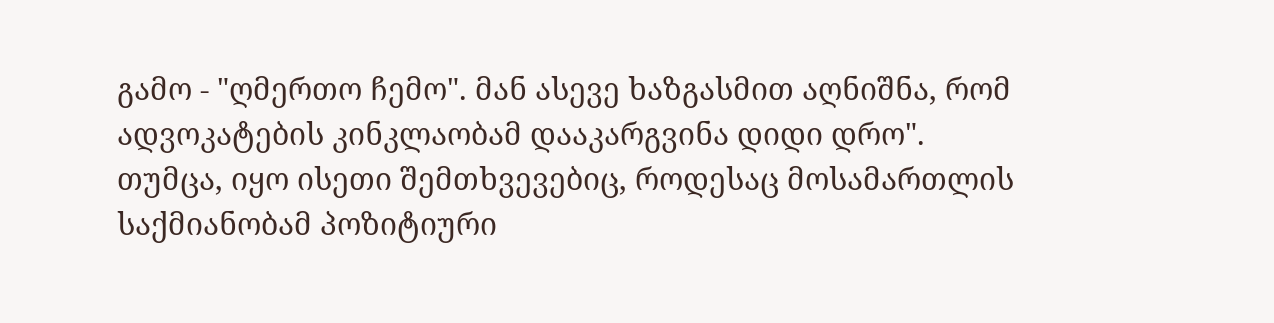გამო - "ღმერთო ჩემო". მან ასევე ხაზგასმით აღნიშნა, რომ ადვოკატების კინკლაობამ დააკარგვინა დიდი დრო".
თუმცა, იყო ისეთი შემთხვევებიც, როდესაც მოსამართლის საქმიანობამ პოზიტიური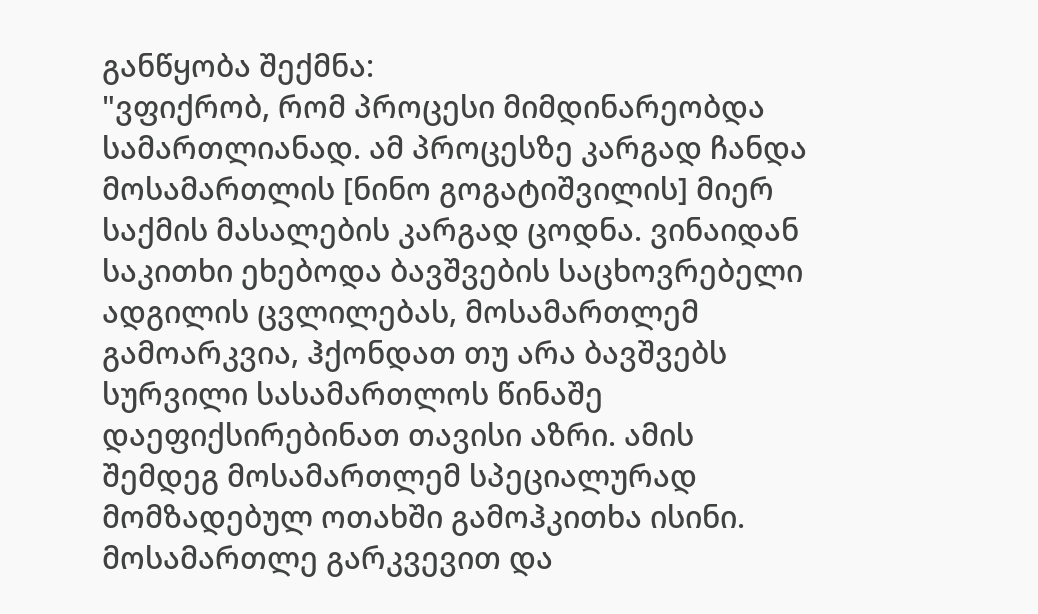განწყობა შექმნა:
"ვფიქრობ, რომ პროცესი მიმდინარეობდა სამართლიანად. ამ პროცესზე კარგად ჩანდა მოსამართლის [ნინო გოგატიშვილის] მიერ საქმის მასალების კარგად ცოდნა. ვინაიდან საკითხი ეხებოდა ბავშვების საცხოვრებელი ადგილის ცვლილებას, მოსამართლემ გამოარკვია, ჰქონდათ თუ არა ბავშვებს სურვილი სასამართლოს წინაშე დაეფიქსირებინათ თავისი აზრი. ამის შემდეგ მოსამართლემ სპეციალურად მომზადებულ ოთახში გამოჰკითხა ისინი. მოსამართლე გარკვევით და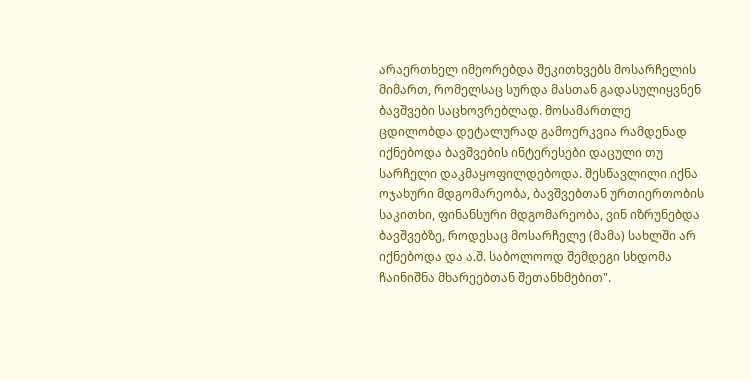არაერთხელ იმეორებდა შეკითხვებს მოსარჩელის მიმართ, რომელსაც სურდა მასთან გადასულიყვნენ ბავშვები საცხოვრებლად. მოსამართლე ცდილობდა დეტალურად გამოერკვია რამდენად იქნებოდა ბავშვების ინტერესები დაცული თუ სარჩელი დაკმაყოფილდებოდა. შესწავლილი იქნა ოჯახური მდგომარეობა, ბავშვებთან ურთიერთობის საკითხი, ფინანსური მდგომარეობა, ვინ იზრუნებდა ბავშვებზე, როდესაც მოსარჩელე (მამა) სახლში არ იქნებოდა და ა.შ. საბოლოოდ შემდეგი სხდომა ჩაინიშნა მხარეებთან შეთანხმებით".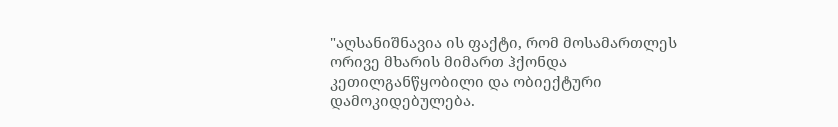"აღსანიშნავია ის ფაქტი, რომ მოსამართლეს ორივე მხარის მიმართ ჰქონდა კეთილგანწყობილი და ობიექტური დამოკიდებულება.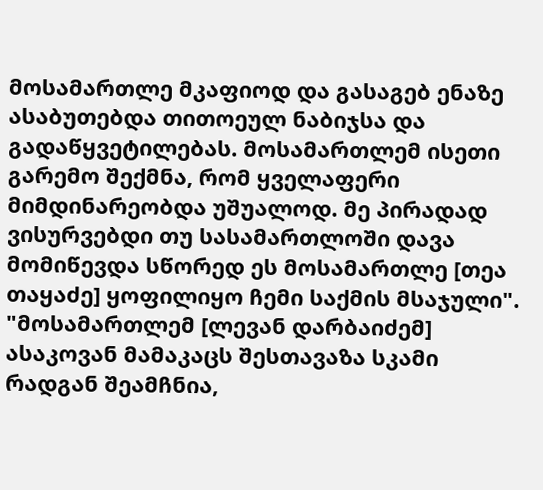მოსამართლე მკაფიოდ და გასაგებ ენაზე ასაბუთებდა თითოეულ ნაბიჯსა და გადაწყვეტილებას. მოსამართლემ ისეთი გარემო შექმნა, რომ ყველაფერი მიმდინარეობდა უშუალოდ. მე პირადად ვისურვებდი თუ სასამართლოში დავა მომიწევდა სწორედ ეს მოსამართლე [თეა თაყაძე] ყოფილიყო ჩემი საქმის მსაჯული".
"მოსამართლემ [ლევან დარბაიძემ] ასაკოვან მამაკაცს შესთავაზა სკამი რადგან შეამჩნია,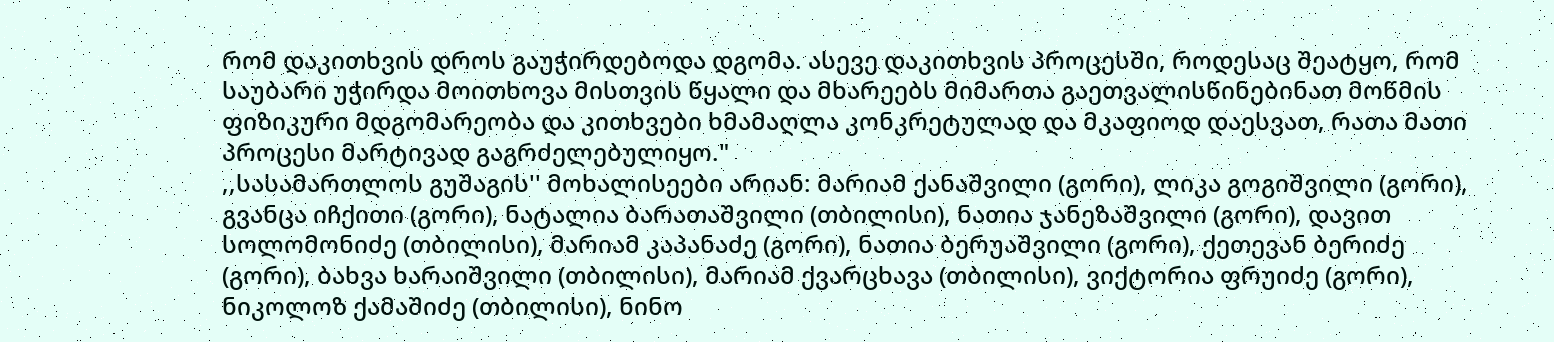რომ დაკითხვის დროს გაუჭირდებოდა დგომა. ასევე დაკითხვის პროცესში, როდესაც შეატყო, რომ საუბარი უჭირდა მოითხოვა მისთვის წყალი და მხარეებს მიმართა გაეთვალისწინებინათ მოწმის ფიზიკური მდგომარეობა და კითხვები ხმამაღლა კონკრეტულად და მკაფიოდ დაესვათ, რათა მათი პროცესი მარტივად გაგრძელებულიყო."
,,სასამართლოს გუშაგის'' მოხალისეები არიან: მარიამ ქანაშვილი (გორი), ლიკა გოგიშვილი (გორი), გვანცა იჩქითი (გორი), ნატალია ბარათაშვილი (თბილისი), ნათია ჯანეზაშვილი (გორი), დავით სოლომონიძე (თბილისი), მარიამ კაპანაძე (გორი), ნათია ბერუაშვილი (გორი), ქეთევან ბერიძე (გორი), ბახვა ხარაიშვილი (თბილისი), მარიამ ქვარცხავა (თბილისი), ვიქტორია ფრუიძე (გორი), ნიკოლოზ ქამაშიძე (თბილისი), ნინო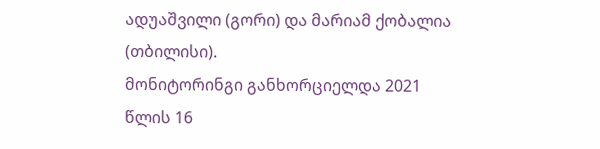ადუაშვილი (გორი) და მარიამ ქობალია (თბილისი).
მონიტორინგი განხორციელდა 2021 წლის 16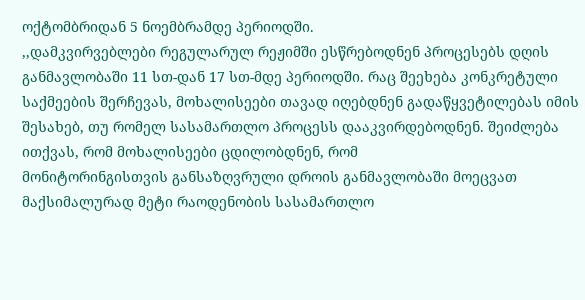ოქტომბრიდან 5 ნოემბრამდე პერიოდში.
,,დამკვირვებლები რეგულარულ რეჟიმში ესწრებოდნენ პროცესებს დღის განმავლობაში 11 სთ-დან 17 სთ-მდე პერიოდში. რაც შეეხება კონკრეტული საქმეების შერჩევას, მოხალისეები თავად იღებდნენ გადაწყვეტილებას იმის შესახებ, თუ რომელ სასამართლო პროცესს დააკვირდებოდნენ. შეიძლება ითქვას, რომ მოხალისეები ცდილობდნენ, რომ
მონიტორინგისთვის განსაზღვრული დროის განმავლობაში მოეცვათ მაქსიმალურად მეტი რაოდენობის სასამართლო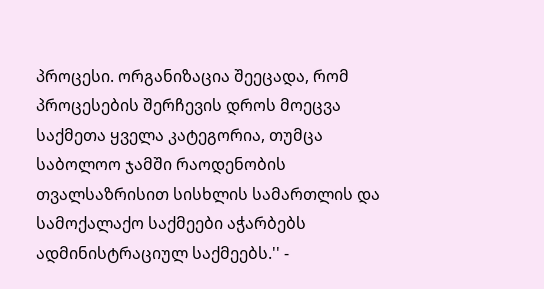პროცესი. ორგანიზაცია შეეცადა, რომ პროცესების შერჩევის დროს მოეცვა საქმეთა ყველა კატეგორია, თუმცა საბოლოო ჯამში რაოდენობის თვალსაზრისით სისხლის სამართლის და სამოქალაქო საქმეები აჭარბებს ადმინისტრაციულ საქმეებს.'' -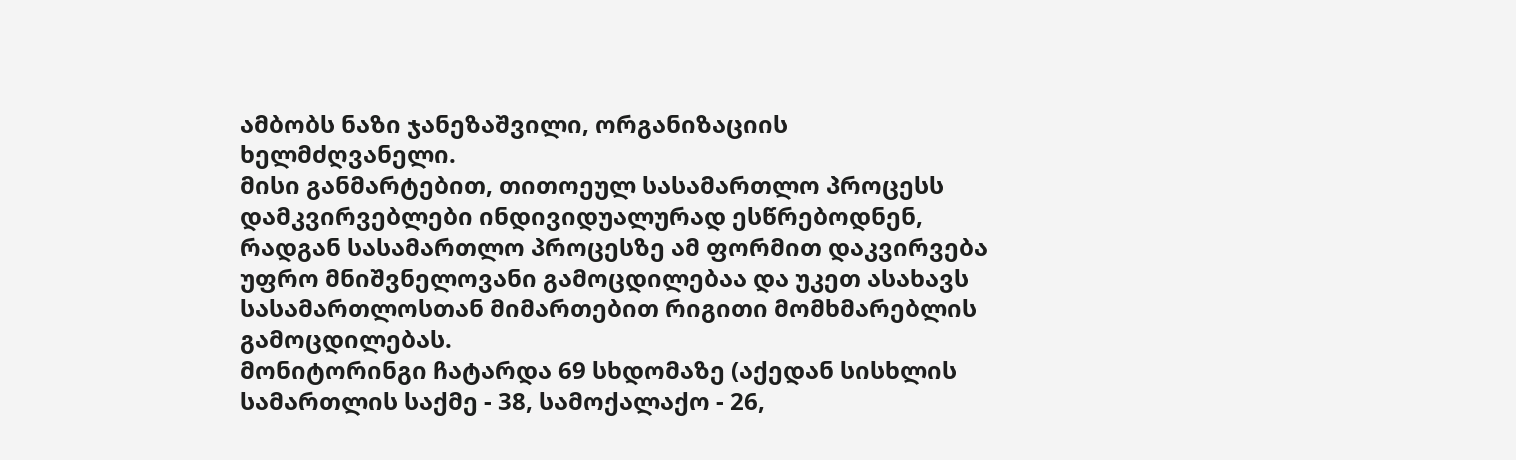ამბობს ნაზი ჯანეზაშვილი, ორგანიზაციის ხელმძღვანელი.
მისი განმარტებით, თითოეულ სასამართლო პროცესს დამკვირვებლები ინდივიდუალურად ესწრებოდნენ, რადგან სასამართლო პროცესზე ამ ფორმით დაკვირვება უფრო მნიშვნელოვანი გამოცდილებაა და უკეთ ასახავს სასამართლოსთან მიმართებით რიგითი მომხმარებლის გამოცდილებას.
მონიტორინგი ჩატარდა 69 სხდომაზე (აქედან სისხლის სამართლის საქმე - 38, სამოქალაქო - 26,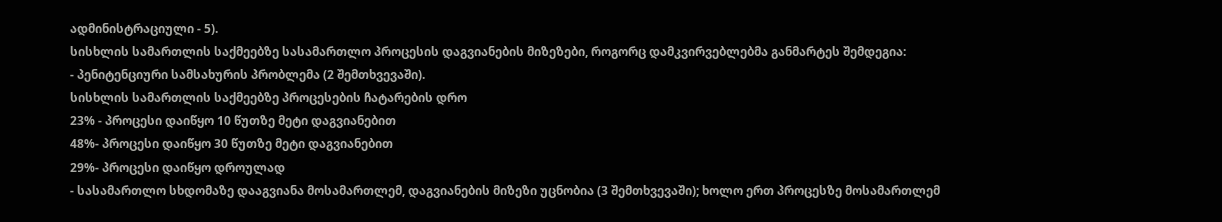ადმინისტრაციული - 5).
სისხლის სამართლის საქმეებზე სასამართლო პროცესის დაგვიანების მიზეზები, როგორც დამკვირვებლებმა განმარტეს შემდეგია:
- პენიტენციური სამსახურის პრობლემა (2 შემთხვევაში).
სისხლის სამართლის საქმეებზე პროცესების ჩატარების დრო
23% - პროცესი დაიწყო 10 წუთზე მეტი დაგვიანებით
48%- პროცესი დაიწყო 30 წუთზე მეტი დაგვიანებით
29%- პროცესი დაიწყო დროულად
- სასამართლო სხდომაზე დააგვიანა მოსამართლემ, დაგვიანების მიზეზი უცნობია (3 შემთხვევაში); ხოლო ერთ პროცესზე მოსამართლემ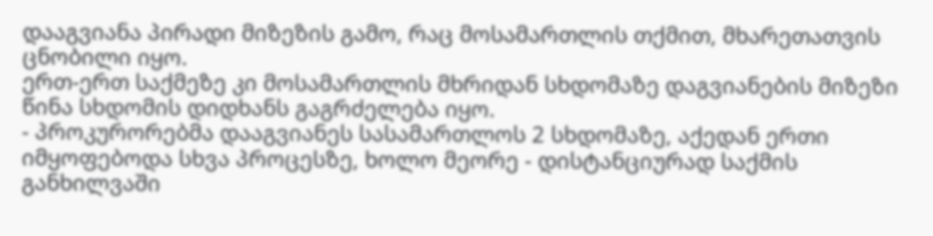დააგვიანა პირადი მიზეზის გამო, რაც მოსამართლის თქმით, მხარეთათვის ცნობილი იყო.
ერთ-ერთ საქმეზე კი მოსამართლის მხრიდან სხდომაზე დაგვიანების მიზეზი წინა სხდომის დიდხანს გაგრძელება იყო.
- პროკურორებმა დააგვიანეს სასამართლოს 2 სხდომაზე, აქედან ერთი იმყოფებოდა სხვა პროცესზე, ხოლო მეორე - დისტანციურად საქმის განხილვაში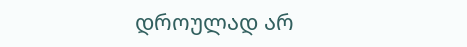დროულად არ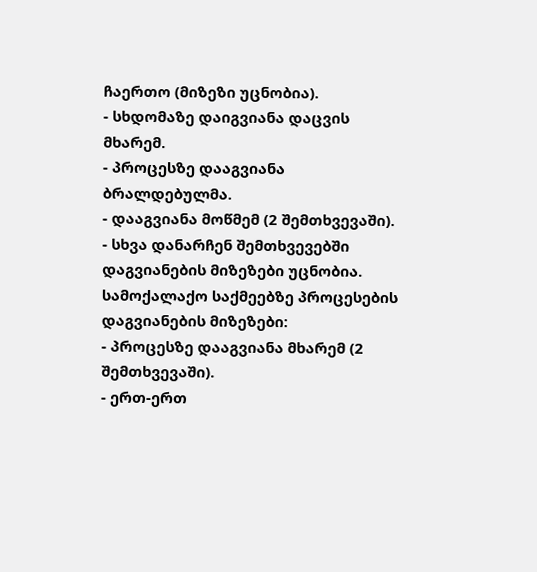ჩაერთო (მიზეზი უცნობია).
- სხდომაზე დაიგვიანა დაცვის მხარემ.
- პროცესზე დააგვიანა ბრალდებულმა.
- დააგვიანა მოწმემ (2 შემთხვევაში).
- სხვა დანარჩენ შემთხვევებში დაგვიანების მიზეზები უცნობია.
სამოქალაქო საქმეებზე პროცესების დაგვიანების მიზეზები:
- პროცესზე დააგვიანა მხარემ (2 შემთხვევაში).
- ერთ-ერთ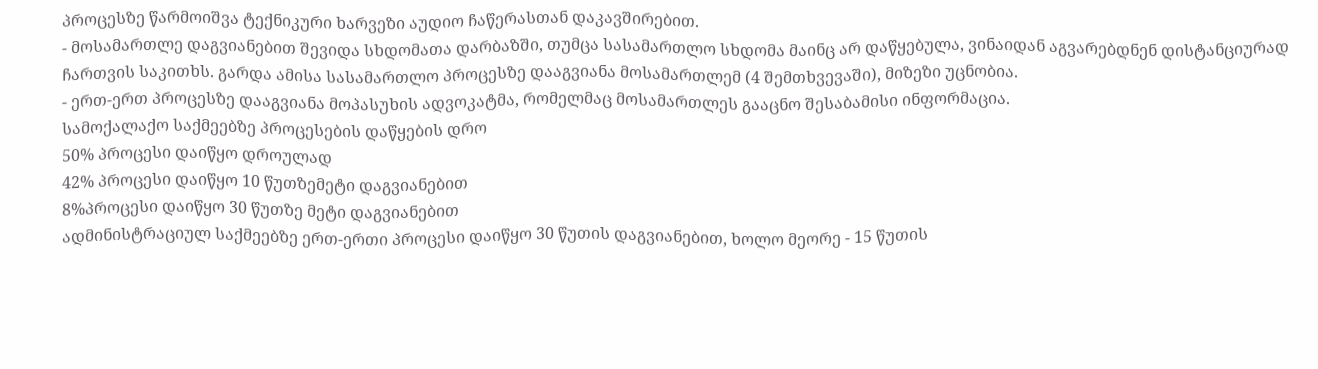პროცესზე წარმოიშვა ტექნიკური ხარვეზი აუდიო ჩაწერასთან დაკავშირებით.
- მოსამართლე დაგვიანებით შევიდა სხდომათა დარბაზში, თუმცა სასამართლო სხდომა მაინც არ დაწყებულა, ვინაიდან აგვარებდნენ დისტანციურად ჩართვის საკითხს. გარდა ამისა სასამართლო პროცესზე დააგვიანა მოსამართლემ (4 შემთხვევაში), მიზეზი უცნობია.
- ერთ-ერთ პროცესზე დააგვიანა მოპასუხის ადვოკატმა, რომელმაც მოსამართლეს გააცნო შესაბამისი ინფორმაცია.
სამოქალაქო საქმეებზე პროცესების დაწყების დრო
50% პროცესი დაიწყო დროულად
42% პროცესი დაიწყო 10 წუთზემეტი დაგვიანებით
8%პროცესი დაიწყო 30 წუთზე მეტი დაგვიანებით
ადმინისტრაციულ საქმეებზე ერთ-ერთი პროცესი დაიწყო 30 წუთის დაგვიანებით, ხოლო მეორე - 15 წუთის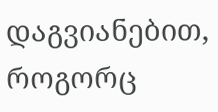დაგვიანებით, როგორც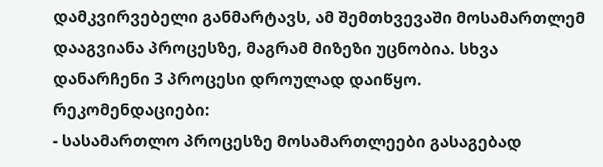დამკვირვებელი განმარტავს, ამ შემთხვევაში მოსამართლემ დააგვიანა პროცესზე, მაგრამ მიზეზი უცნობია. სხვა დანარჩენი 3 პროცესი დროულად დაიწყო.
რეკომენდაციები:
- სასამართლო პროცესზე მოსამართლეები გასაგებად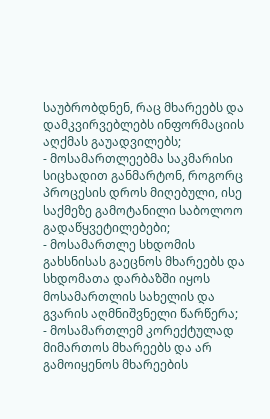საუბრობდნენ, რაც მხარეებს და დამკვირვებლებს ინფორმაციის აღქმას გაუადვილებს;
- მოსამართლეებმა საკმარისი სიცხადით განმარტონ, როგორც პროცესის დროს მიღებული, ისე საქმეზე გამოტანილი საბოლოო გადაწყვეტილებები;
- მოსამართლე სხდომის გახსნისას გაეცნოს მხარეებს და სხდომათა დარბაზში იყოს მოსამართლის სახელის და გვარის აღმნიშვნელი წარწერა;
- მოსამართლემ კორექტულად მიმართოს მხარეებს და არ გამოიყენოს მხარეების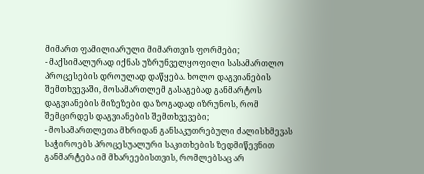მიმართ ფამილიარული მიმართვის ფორმები;
- მაქსიმალურად იქნას უზრუნველყოფილი სასამართლო პროცესების დროულად დაწყება. ხოლო დაგვიანების შემთხვევაში, მოსამართლემ გასაგებად განმარტოს დაგვიანების მიზეზები და ზოგადად იზრუნოს, რომ შემცირდეს დაგვიანების შემთხვევები;
- მოსამართლეთა მხრიდან განსაკუთრებული ძალისხმევას საჭიროებს პროცესუალური საკითხების ზედმიწევნით განმარტება იმ მხარეებისთვის, რომლებსაც არ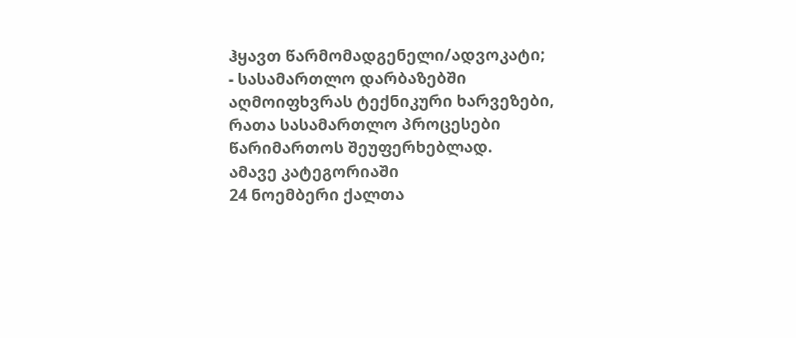ჰყავთ წარმომადგენელი/ადვოკატი;
- სასამართლო დარბაზებში აღმოიფხვრას ტექნიკური ხარვეზები, რათა სასამართლო პროცესები წარიმართოს შეუფერხებლად.
ამავე კატეგორიაში
24 ნოემბერი ქალთა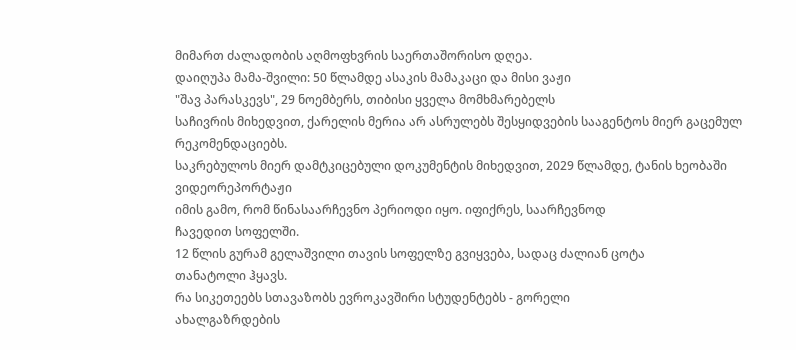მიმართ ძალადობის აღმოფხვრის საერთაშორისო დღეა.
დაიღუპა მამა-შვილი: 50 წლამდე ასაკის მამაკაცი და მისი ვაჟი
"შავ პარასკევს", 29 ნოემბერს, თიბისი ყველა მომხმარებელს
საჩივრის მიხედვით, ქარელის მერია არ ასრულებს შესყიდვების სააგენტოს მიერ გაცემულ რეკომენდაციებს.
საკრებულოს მიერ დამტკიცებული დოკუმენტის მიხედვით, 2029 წლამდე, ტანის ხეობაში
ვიდეორეპორტაჟი
იმის გამო, რომ წინასაარჩევნო პერიოდი იყო. იფიქრეს, საარჩევნოდ
ჩავედით სოფელში.
12 წლის გურამ გელაშვილი თავის სოფელზე გვიყვება, სადაც ძალიან ცოტა
თანატოლი ჰყავს.
რა სიკეთეებს სთავაზობს ევროკავშირი სტუდენტებს - გორელი
ახალგაზრდების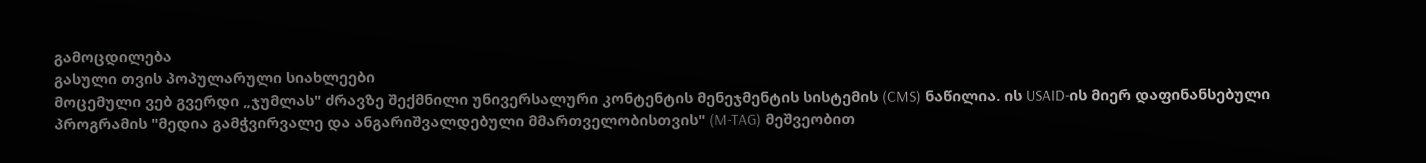გამოცდილება
გასული თვის პოპულარული სიახლეები
მოცემული ვებ გვერდი „ჯუმლას" ძრავზე შექმნილი უნივერსალური კონტენტის მენეჯმენტის სისტემის (CMS) ნაწილია. ის USAID-ის მიერ დაფინანსებული პროგრამის "მედია გამჭვირვალე და ანგარიშვალდებული მმართველობისთვის" (M-TAG) მეშვეობით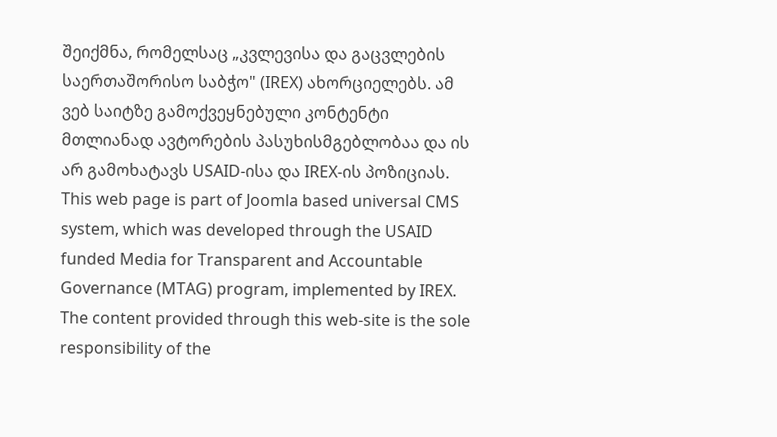შეიქმნა, რომელსაც „კვლევისა და გაცვლების საერთაშორისო საბჭო" (IREX) ახორციელებს. ამ ვებ საიტზე გამოქვეყნებული კონტენტი მთლიანად ავტორების პასუხისმგებლობაა და ის არ გამოხატავს USAID-ისა და IREX-ის პოზიციას.
This web page is part of Joomla based universal CMS system, which was developed through the USAID funded Media for Transparent and Accountable Governance (MTAG) program, implemented by IREX. The content provided through this web-site is the sole responsibility of the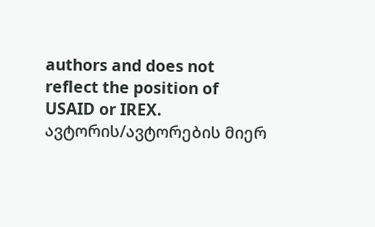authors and does not reflect the position of USAID or IREX.
ავტორის/ავტორების მიერ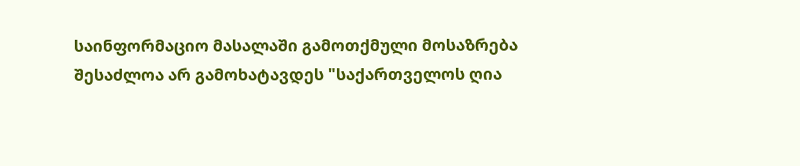საინფორმაციო მასალაში გამოთქმული მოსაზრება შესაძლოა არ გამოხატავდეს "საქართველოს ღია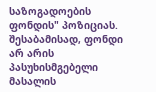საზოგადოების ფონდის" პოზიციას. შესაბამისად, ფონდი არ არის პასუხისმგებელი მასალის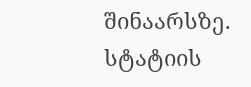შინაარსზე.
სტატიის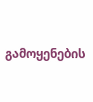გამოყენების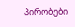პირობები